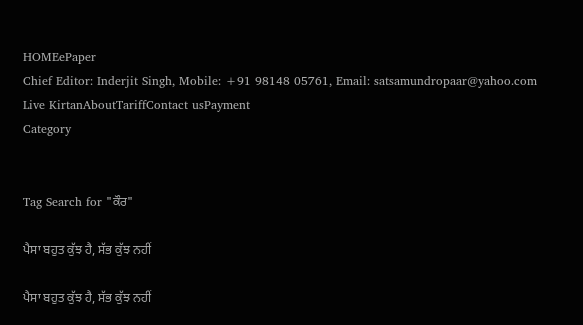HOMEePaper
Chief Editor: Inderjit Singh, Mobile: +91 98148 05761, Email: satsamundropaar@yahoo.com
Live KirtanAboutTariffContact usPayment
Category


Tag Search for "ਕੌਰ"

ਪੈਸਾ ਬਹੁਤ ਕੁੱਝ ਹੈ, ਸੱਭ ਕੁੱਝ ਨਹੀਂ

ਪੈਸਾ ਬਹੁਤ ਕੁੱਝ ਹੈ, ਸੱਭ ਕੁੱਝ ਨਹੀਂ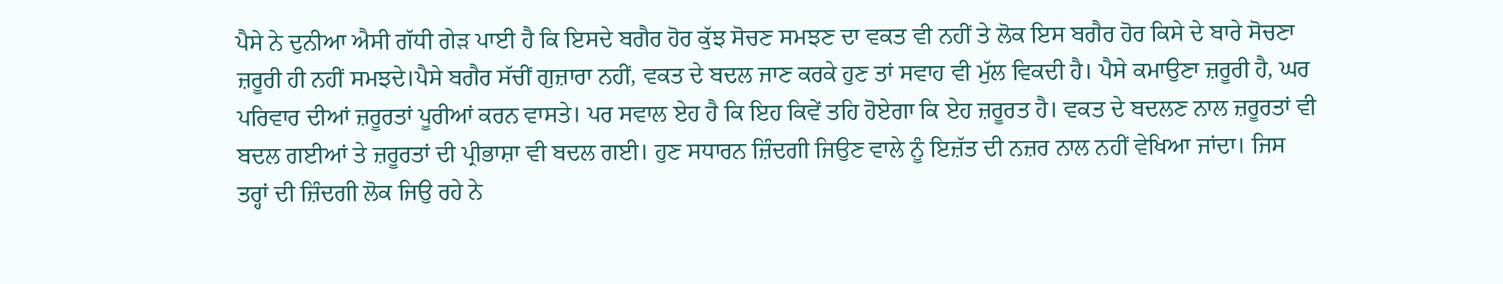ਪੈਸੇ ਨੇ ਦੁਨੀਆ ਐਸੀ ਗੱਧੀ ਗੇੜ ਪਾਈ ਹੈ ਕਿ ਇਸਦੇ ਬਗੈਰ ਹੋਰ ਕੁੱਝ ਸੋਚਣ ਸਮਝਣ ਦਾ ਵਕਤ ਵੀ ਨਹੀਂ ਤੇ ਲੋਕ ਇਸ ਬਗੈਰ ਹੋਰ ਕਿਸੇ ਦੇ ਬਾਰੇ ਸੋਚਣਾ ਜ਼ਰੂਰੀ ਹੀ ਨਹੀਂ ਸਮਝਦੇ।ਪੈਸੇ ਬਗੈਰ ਸੱਚੀਂ ਗੁਜ਼ਾਰਾ ਨਹੀਂ, ਵਕਤ ਦੇ ਬਦਲ ਜਾਣ ਕਰਕੇ ਹੁਣ ਤਾਂ ਸਵਾਹ ਵੀ ਮੁੱਲ ਵਿਕਦੀ ਹੈ। ਪੈਸੇ ਕਮਾਉਣਾ ਜ਼ਰੂਰੀ ਹੈ, ਘਰ ਪਰਿਵਾਰ ਦੀਆਂ ਜ਼ਰੂਰਤਾਂ ਪੂਰੀਆਂ ਕਰਨ ਵਾਸਤੇ। ਪਰ ਸਵਾਲ ਏਹ ਹੈ ਕਿ ਇਹ ਕਿਵੇਂ ਤਹਿ ਹੋਏਗਾ ਕਿ ਏਹ ਜ਼ਰੂਰਤ ਹੈ। ਵਕਤ ਦੇ ਬਦਲਣ ਨਾਲ ਜ਼ਰੂਰਤਾਂ ਵੀ ਬਦਲ ਗਈਆਂ ਤੇ ਜ਼ਰੂਰਤਾਂ ਦੀ ਪ੍ਰੀਭਾਸ਼ਾ ਵੀ ਬਦਲ ਗਈ। ਹੁਣ ਸਧਾਰਨ ਜ਼ਿੰਦਗੀ ਜਿਉਣ ਵਾਲੇ ਨੂੰ ਇਜ਼ੱਤ ਦੀ ਨਜ਼ਰ ਨਾਲ ਨਹੀਂ ਵੇਖਿਆ ਜਾਂਦਾ। ਜਿਸ ਤਰ੍ਹਾਂ ਦੀ ਜ਼ਿੰਦਗੀ ਲੋਕ ਜਿਉ ਰਹੇ ਨੇ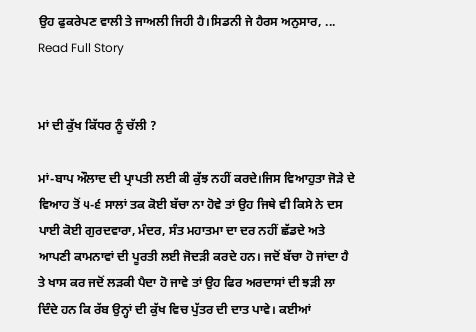ਉਹ ਫੁਕਰੇਪਣ ਵਾਲੀ ਤੇ ਜਾਅਲੀ ਜਿਹੀ ਹੈ।ਸਿਡਨੀ ਜੇ ਹੈਰਸ ਅਨੁਸਾਰ, ...
Read Full Story


ਮਾਂ ਦੀ ਕੁੱਖ ਕਿੱਧਰ ਨੂੰ ਚੱਲੀ ?

ਮਾਂ-ਬਾਪ ਔਲਾਦ ਦੀ ਪ੍ਰਾਪਤੀ ਲਈ ਕੀ ਕੁੱਝ ਨਹੀਂ ਕਰਦੇ।ਜਿਸ ਵਿਆਹੁਤਾ ਜੋੜੇ ਦੇ ਵਿਆਹ ਤੋਂ ੫-੬ ਸਾਲਾਂ ਤਕ ਕੋਈ ਬੱਚਾ ਨਾ ਹੋਵੇ ਤਾਂ ਉਹ ਜਿਥੇ ਵੀ ਕਿਸੇ ਨੇ ਦਸ ਪਾਈ ਕੋਈ ਗੁਰਦਵਾਰਾ, ਮੰਦਰ, ਸੰਤ ਮਹਾਤਮਾ ਦਾ ਦਰ ਨਹੀਂ ਛੱਡਦੇ ਅਤੇ ਆਪਣੀ ਕਾਮਨਾਵਾਂ ਦੀ ਪੂਰਤੀ ਲਈ ਜੋਦੜੀ ਕਰਦੇ ਹਨ। ਜਦੋਂ ਬੱਚਾ ਹੋ ਜਾਂਦਾ ਹੈ ਤੇ ਖਾਸ ਕਰ ਜਦੋਂ ਲੜਕੀ ਪੈਦਾ ਹੋ ਜਾਵੇ ਤਾਂ ਉਹ ਫਿਰ ਅਰਦਾਸਾਂ ਦੀ ਝੜੀ ਲਾ ਦਿੰਦੇ ਹਨ ਕਿ ਰੱਬ ਉਨ੍ਹਾਂ ਦੀ ਕੁੱਖ ਵਿਚ ਪੁੱਤਰ ਦੀ ਦਾਤ ਪਾਵੇ। ਕਈਆਂ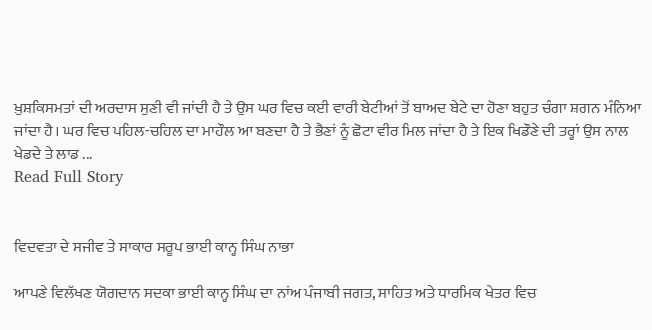ਖ਼ੁਸ਼ਕਿਸਮਤਾਂ ਦੀ ਅਰਦਾਸ ਸੁਣੀ ਵੀ ਜਾਂਦੀ ਹੈ ਤੇ ਉਸ ਘਰ ਵਿਚ ਕਈ ਵਾਰੀ ਬੇਟੀਆਂ ਤੋਂ ਬਾਅਦ ਬੇਟੇ ਦਾ ਹੋਣਾ ਬਹੁਤ ਚੰਗਾ ਸ਼ਗਨ ਮੰਨਿਆ ਜਾਂਦਾ ਹੈ। ਘਰ ਵਿਚ ਪਹਿਲ-ਚਹਿਲ ਦਾ ਮਾਹੌਲ ਆ ਬਣਦਾ ਹੈ ਤੇ ਭੈਣਾਂ ਨੂੰ ਛੋਟਾ ਵੀਰ ਮਿਲ ਜਾਂਦਾ ਹੈ ਤੇ ਇਕ ਖਿਡੌਣੇ ਦੀ ਤਰ੍ਹਾਂ ਉਸ ਨਾਲ ਖੇਡਦੇ ਤੇ ਲਾਡ ...
Read Full Story


ਵਿਦਵਤਾ ਦੇ ਸਜੀਵ ਤੇ ਸਾਕਾਰ ਸਰੂਪ ਭਾਈ ਕਾਨ੍ਹ ਸਿੰਘ ਨਾਭਾ

ਆਪਣੇ ਵਿਲੱਖਣ ਯੋਗਦਾਨ ਸਦਕਾ ਭਾਈ ਕਾਨ੍ਹ ਸਿੰਘ ਦਾ ਨਾਂਅ ਪੰਜਾਬੀ ਜਗਤ, ਸਾਹਿਤ ਅਤੇ ਧਾਰਮਿਕ ਖੇਤਰ ਵਿਚ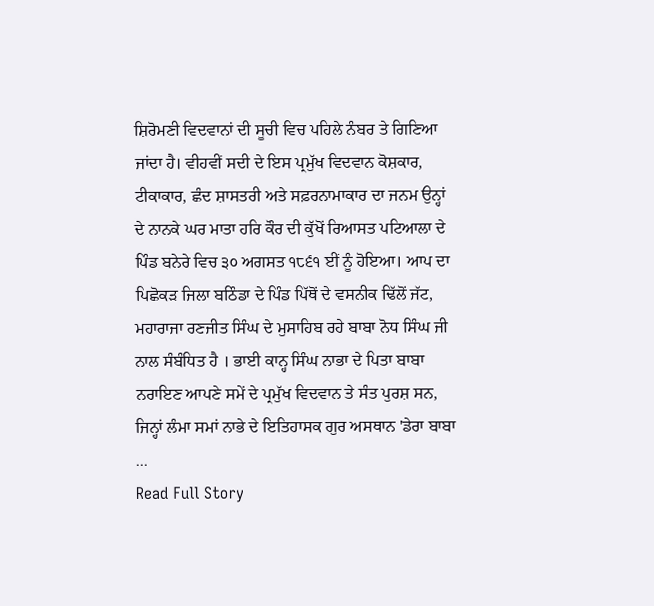ਸ਼ਿਰੋਮਣੀ ਵਿਦਵਾਨਾਂ ਦੀ ਸੂਚੀ ਵਿਚ ਪਹਿਲੇ ਨੰਬਰ ਤੇ ਗਿਣਿਆ ਜਾਂਦਾ ਹੈ। ਵੀਹਵੀਂ ਸਦੀ ਦੇ ਇਸ ਪ੍ਰਮੁੱਖ ਵਿਦਵਾਨ ਕੋਸ਼ਕਾਰ, ਟੀਕਾਕਾਰ, ਛੰਦ ਸ਼ਾਸਤਰੀ ਅਤੇ ਸਫ਼ਰਨਾਮਾਕਾਰ ਦਾ ਜਨਮ ਉਨ੍ਹਾਂ ਦੇ ਨਾਨਕੇ ਘਰ ਮਾਤਾ ਹਰਿ ਕੌਰ ਦੀ ਕੁੱਖੋਂ ਰਿਆਸਤ ਪਟਿਆਲਾ ਦੇ ਪਿੰਡ ਬਨੇਰੇ ਵਿਚ ੩੦ ਅਗਸਤ ੧੮੬੧ ਈਂ ਨੂੰ ਹੋਇਆ। ਆਪ ਦਾ ਪਿਛੋਕੜ ਜਿਲਾ ਬਠਿੰਡਾ ਦੇ ਪਿੰਡ ਪਿੱਥੋਂ ਦੇ ਵਸਨੀਕ ਢਿੱਲੋਂ ਜੱਟ, ਮਹਾਰਾਜਾ ਰਣਜੀਤ ਸਿੰਘ ਦੇ ਮੁਸਾਹਿਬ ਰਹੇ ਬਾਬਾ ਨੋਧ ਸਿੰਘ ਜੀ ਨਾਲ ਸੰਬੰਧਿਤ ਹੈ । ਭਾਈ ਕਾਨ੍ਹ ਸਿੰਘ ਨਾਭਾ ਦੇ ਪਿਤਾ ਬਾਬਾ ਨਰਾਇਣ ਆਪਣੇ ਸਮੇਂ ਦੇ ਪ੍ਰਮੁੱਖ ਵਿਦਵਾਨ ਤੇ ਸੰਤ ਪੁਰਸ਼ ਸਨ, ਜਿਨ੍ਹਾਂ ਲੰਮਾ ਸਮਾਂ ਨਾਭੇ ਦੇ ਇਤਿਹਾਸਕ ਗੁਰ ਅਸਥਾਨ 'ਡੇਰਾ ਬਾਬਾ ...
Read Full Story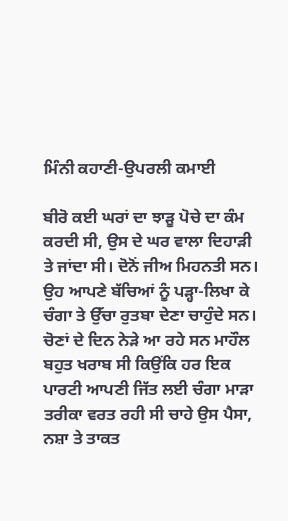ਮਿੰਨੀ ਕਹਾਣੀ-ਉਪਰਲੀ ਕਮਾਈ

ਬੀਰੋ ਕਈ ਘਰਾਂ ਦਾ ਝਾੜੂ ਪੋਚੇ ਦਾ ਕੰਮ ਕਰਦੀ ਸੀ, ਉਸ ਦੇ ਘਰ ਵਾਲਾ ਦਿਹਾੜੀ ਤੇ ਜਾਂਦਾ ਸੀ। ਦੋਨੋਂ ਜੀਅ ਮਿਹਨਤੀ ਸਨ। ਉਹ ਆਪਣੇ ਬੱਚਿਆਂ ਨੂੰ ਪੜ੍ਹਾ-ਲਿਖਾ ਕੇ ਚੰਗਾ ਤੇ ਉੱਚਾ ਰੁਤਬਾ ਦੇਣਾ ਚਾਹੁੰਦੇ ਸਨ। ਚੋਣਾਂ ਦੇ ਦਿਨ ਨੇੜੇ ਆ ਰਹੇ ਸਨ ਮਾਹੌਲ ਬਹੁਤ ਖਰਾਬ ਸੀ ਕਿਉਂਕਿ ਹਰ ਇਕ ਪਾਰਟੀ ਆਪਣੀ ਜਿੱਤ ਲਈ ਚੰਗਾ ਮਾੜਾ ਤਰੀਕਾ ਵਰਤ ਰਹੀ ਸੀ ਚਾਹੇ ਉਸ ਪੈਸਾ, ਨਸ਼ਾ ਤੇ ਤਾਕਤ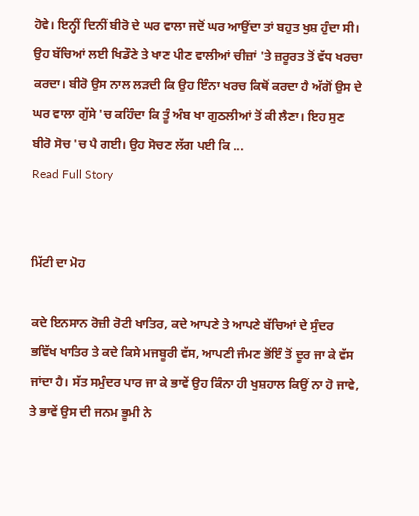ਹੋਵੇ। ਇਨ੍ਹੀਂ ਦਿਨੀਂ ਬੀਰੋ ਦੇ ਘਰ ਵਾਲਾ ਜਦੋਂ ਘਰ ਆਉਂਦਾ ਤਾਂ ਬਹੁਤ ਖੁਸ਼ ਹੁੰਦਾ ਸੀ। ਉਹ ਬੱਚਿਆਂ ਲਈ ਖਿਡੌਣੇ ਤੇ ਖਾਣ ਪੀਣ ਵਾਲੀਆਂ ਚੀਜ਼ਾਂ 'ਤੇ ਜ਼ਰੂਰਤ ਤੋਂ ਵੱਧ ਖਰਚਾ ਕਰਦਾ। ਬੀਰੋ ਉਸ ਨਾਲ ਲੜਦੀ ਕਿ ਉਹ ਇੰਨਾ ਖਰਚ ਕਿਥੋਂ ਕਰਦਾ ਹੈ ਅੱਗੋਂ ਉਸ ਦੇ ਘਰ ਵਾਲਾ ਗੁੱਸੇ 'ਚ ਕਹਿੰਦਾ ਕਿ ਤੂੰ ਅੰਬ ਖਾ ਗੁਠਲੀਆਂ ਤੋਂ ਕੀ ਲੈਣਾ। ਇਹ ਸੁਣ ਬੀਰੋ ਸੋਚ 'ਚ ਪੈ ਗਈ। ਉਹ ਸੋਚਣ ਲੱਗ ਪਈ ਕਿ ...
Read Full Story


ਮਿੱਟੀ ਦਾ ਮੋਹ

ਕਦੇ ਇਨਸਾਨ ਰੋਜ਼ੀ ਰੋਟੀ ਖਾਤਿਰ, ਕਦੇ ਆਪਣੇ ਤੇ ਆਪਣੇ ਬੱਚਿਆਂ ਦੇ ਸੁੰਦਰ ਭਵਿੱਖ ਖਾਤਿਰ ਤੇ ਕਦੇ ਕਿਸੇ ਮਜਬੂਰੀ ਵੱਸ, ਆਪਣੀ ਜੰਮਣ ਭੋਂਇੰ ਤੋਂ ਦੂਰ ਜਾ ਕੇ ਵੱਸ ਜਾਂਦਾ ਹੈ। ਸੱਤ ਸਮੁੰਦਰ ਪਾਰ ਜਾ ਕੇ ਭਾਵੇਂ ਉਹ ਕਿੰਨਾ ਹੀ ਖੁਸ਼ਹਾਲ ਕਿਉਂ ਨਾ ਹੋ ਜਾਵੇ, ਤੇ ਭਾਵੇਂ ਉਸ ਦੀ ਜਨਮ ਭੂਮੀ ਨੇ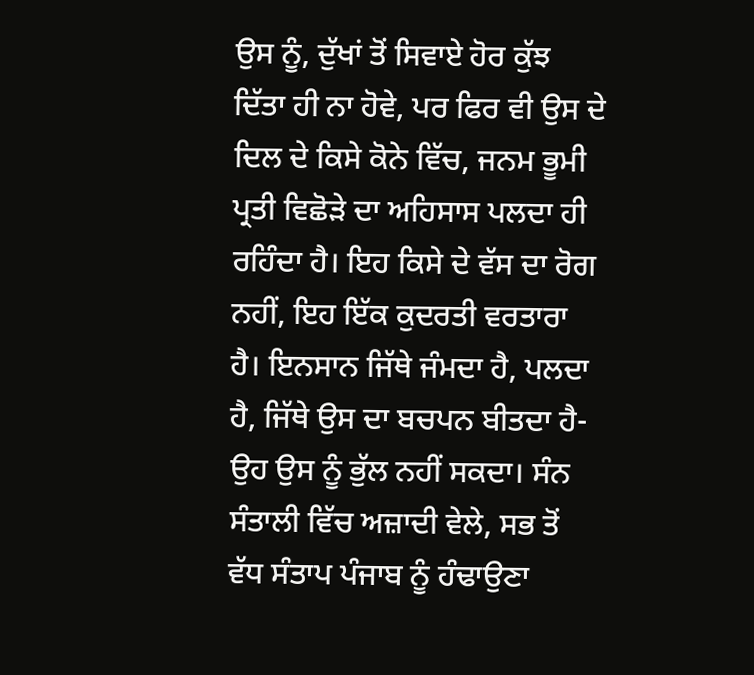ਉਸ ਨੂੰ, ਦੁੱਖਾਂ ਤੋਂ ਸਿਵਾਏ ਹੋਰ ਕੁੱਝ ਦਿੱਤਾ ਹੀ ਨਾ ਹੋਵੇ, ਪਰ ਫਿਰ ਵੀ ਉਸ ਦੇ ਦਿਲ ਦੇ ਕਿਸੇ ਕੋਨੇ ਵਿੱਚ, ਜਨਮ ਭੂਮੀ ਪ੍ਰਤੀ ਵਿਛੋੜੇ ਦਾ ਅਹਿਸਾਸ ਪਲਦਾ ਹੀ ਰਹਿੰਦਾ ਹੈ। ਇਹ ਕਿਸੇ ਦੇ ਵੱਸ ਦਾ ਰੋਗ ਨਹੀਂ, ਇਹ ਇੱਕ ਕੁਦਰਤੀ ਵਰਤਾਰਾ ਹੈ। ਇਨਸਾਨ ਜਿੱਥੇ ਜੰਮਦਾ ਹੈ, ਪਲਦਾ ਹੈ, ਜਿੱਥੇ ਉਸ ਦਾ ਬਚਪਨ ਬੀਤਦਾ ਹੈ- ਉਹ ਉਸ ਨੂੰ ਭੁੱਲ ਨਹੀਂ ਸਕਦਾ। ਸੰਨ ਸੰਤਾਲੀ ਵਿੱਚ ਅਜ਼ਾਦੀ ਵੇਲੇ, ਸਭ ਤੋਂ ਵੱਧ ਸੰਤਾਪ ਪੰਜਾਬ ਨੂੰ ਹੰਢਾਉਣਾ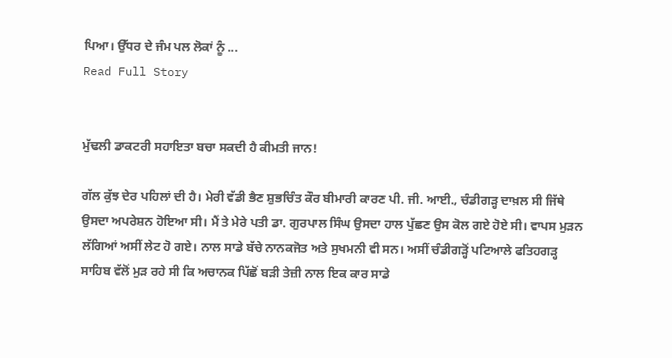ਪਿਆ। ਉੱਧਰ ਦੇ ਜੰਮ ਪਲ ਲੋਕਾਂ ਨੂੰ ...
Read Full Story


ਮੁੱਢਲੀ ਡਾਕਟਰੀ ਸਹਾਇਤਾ ਬਚਾ ਸਕਦੀ ਹੈ ਕੀਮਤੀ ਜਾਨ!

ਗੱਲ ਕੁੱਝ ਦੇਰ ਪਹਿਲਾਂ ਦੀ ਹੈ। ਮੇਰੀ ਵੱਡੀ ਭੈਣ ਸ਼ੁਭਚਿੰਤ ਕੌਰ ਬੀਮਾਰੀ ਕਾਰਣ ਪੀ. ਜੀ. ਆਈ., ਚੰਡੀਗੜ੍ਹ ਦਾਖ਼ਲ ਸੀ ਜਿੱਥੇ ਉਸਦਾ ਅਪਰੇਸ਼ਨ ਹੋਇਆ ਸੀ। ਮੈਂ ਤੇ ਮੇਰੇ ਪਤੀ ਡਾ. ਗੁਰਪਾਲ ਸਿੰਘ ਉਸਦਾ ਹਾਲ ਪੁੱਛਣ ਉਸ ਕੋਲ ਗਏ ਹੋਏ ਸੀ। ਵਾਪਸ ਮੁੜਨ ਲੱਗਿਆਂ ਅਸੀਂ ਲੇਟ ਹੋ ਗਏ। ਨਾਲ ਸਾਡੇ ਬੱਚੇ ਨਾਨਕਜੋਤ ਅਤੇ ਸੁਖਮਨੀ ਵੀ ਸਨ। ਅਸੀਂ ਚੰਡੀਗੜ੍ਹੋਂ ਪਟਿਆਲੇ ਫਤਿਹਗੜ੍ਹ ਸਾਹਿਬ ਵੱਲੋਂ ਮੁੜ ਰਹੇ ਸੀ ਕਿ ਅਚਾਨਕ ਪਿੱਛੋਂ ਬੜੀ ਤੇਜ਼ੀ ਨਾਲ ਇਕ ਕਾਰ ਸਾਡੇ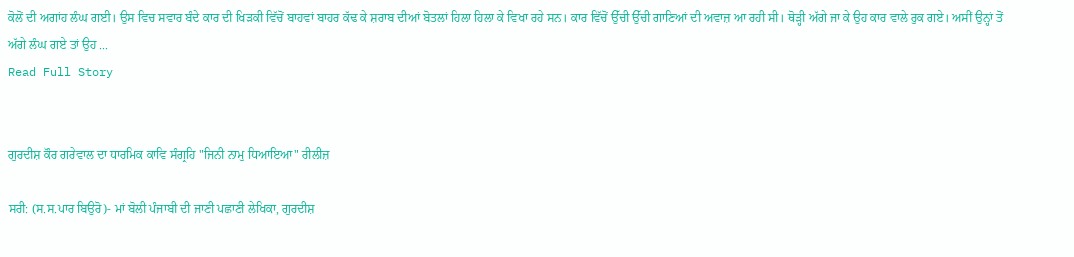ਕੋਲੋਂ ਦੀ ਅਗਾਂਹ ਲੰਘ ਗਈ। ਉਸ ਵਿਚ ਸਵਾਰ ਬੰਦੇ ਕਾਰ ਦੀ ਖਿੜਕੀ ਵਿੱਚੋਂ ਬਾਹਵਾਂ ਬਾਹਰ ਕੱਢ ਕੇ ਸ਼ਰਾਬ ਦੀਆਂ ਬੋਤਲਾਂ ਹਿਲਾ ਹਿਲਾ ਕੇ ਵਿਖਾ ਰਹੇ ਸਨ। ਕਾਰ ਵਿੱਚੋਂ ਉੱਚੀ ਉੱਚੀ ਗਾਣਿਆਂ ਦੀ ਅਵਾਜ਼ ਆ ਰਹੀ ਸੀ। ਥੋੜ੍ਹੀ ਅੱਗੇ ਜਾ ਕੇ ਉਹ ਕਾਰ ਵਾਲੇ ਰੁਕ ਗਏ। ਅਸੀਂ ਉਨ੍ਹਾਂ ਤੋਂ ਅੱਗੇ ਲੰਘ ਗਏ ਤਾਂ ਉਹ ...
Read Full Story


ਗੁਰਦੀਸ਼ ਕੌਰ ਗਰੇਵਾਲ ਦਾ ਧਾਰਮਿਕ ਕਾਵਿ ਸੰਗ੍ਰਹਿ "ਜਿਨੀ ਨਾਮੁ ਧਿਆਇਆ" ਰੀਲੀਜ਼

ਸਰੀ: (ਸ.ਸ.ਪਾਰ ਬਿਉਰੋ)- ਮਾਂ ਬੋਲੀ ਪੰਜਾਬੀ ਦੀ ਜਾਣੀ ਪਛਾਣੀ ਲੇਖਿਕਾ, ਗੁਰਦੀਸ਼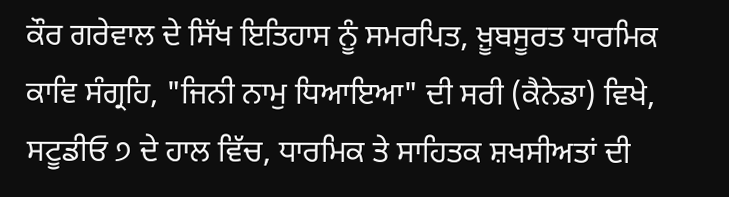ਕੌਰ ਗਰੇਵਾਲ ਦੇ ਸਿੱਖ ਇਤਿਹਾਸ ਨੂੰ ਸਮਰਪਿਤ, ਖ਼ੂਬਸੂਰਤ ਧਾਰਮਿਕ ਕਾਵਿ ਸੰਗ੍ਰਹਿ, "ਜਿਨੀ ਨਾਮੁ ਧਿਆਇਆ" ਦੀ ਸਰੀ (ਕੈਨੇਡਾ) ਵਿਖੇ, ਸਟੂਡੀਓ ੭ ਦੇ ਹਾਲ ਵਿੱਚ, ਧਾਰਮਿਕ ਤੇ ਸਾਹਿਤਕ ਸ਼ਖਸੀਅਤਾਂ ਦੀ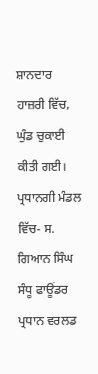ਸ਼ਾਨਦਾਰ ਹਾਜ਼ਰੀ ਵਿੱਚ, ਘੁੰਡ ਚੁਕਾਈ ਕੀਤੀ ਗਈ। ਪ੍ਰਧਾਨਗੀ ਮੰਡਲ ਵਿੱਚ- ਸ. ਗਿਆਨ ਸਿੰਘ ਸੰਧੂ ਫਾਊਂਡਰ ਪ੍ਰਧਾਨ ਵਰਲਡ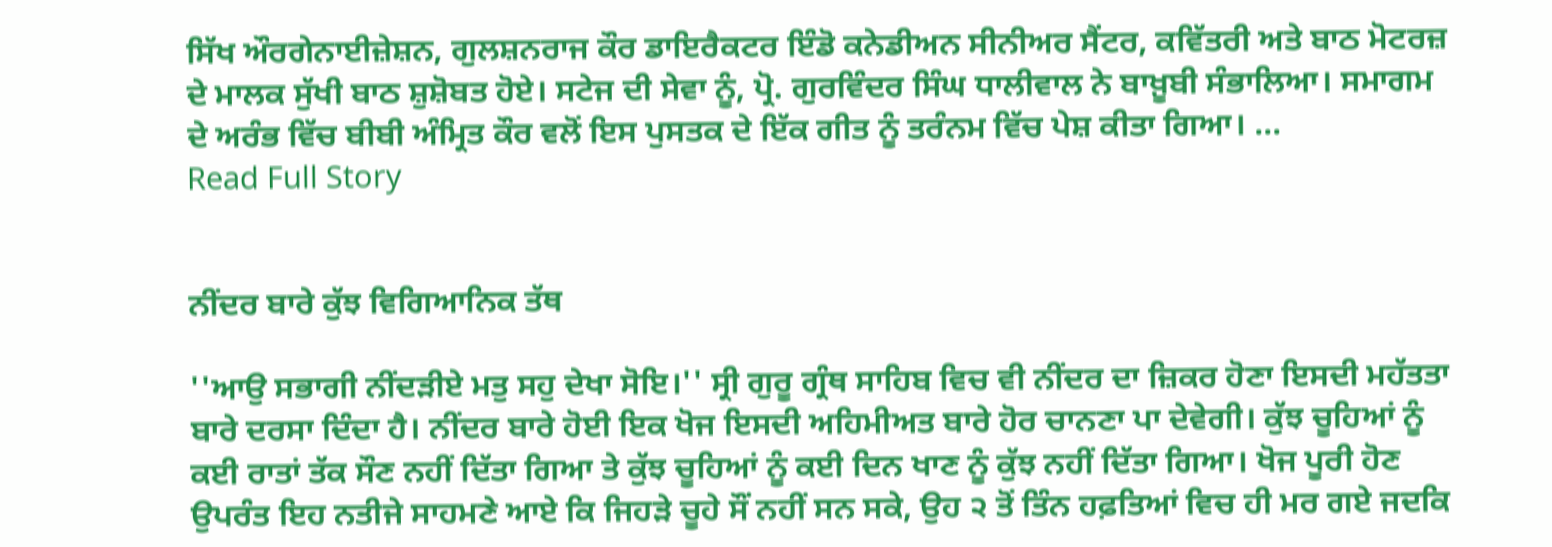ਸਿੱਖ ਔਰਗੇਨਾਈਜ਼ੇਸ਼ਨ, ਗੁਲਸ਼ਨਰਾਜ ਕੌਰ ਡਾਇਰੈਕਟਰ ਇੰਡੋ ਕਨੇਡੀਅਨ ਸੀਨੀਅਰ ਸੈਂਟਰ, ਕਵਿੱਤਰੀ ਅਤੇ ਬਾਠ ਮੋਟਰਜ਼ ਦੇ ਮਾਲਕ ਸੁੱਖੀ ਬਾਠ ਸ਼ੁਸ਼ੋਬਤ ਹੋਏ। ਸਟੇਜ ਦੀ ਸੇਵਾ ਨੂੰ, ਪ੍ਰੋ. ਗੁਰਵਿੰਦਰ ਸਿੰਘ ਧਾਲੀਵਾਲ ਨੇ ਬਾਖ਼ੂਬੀ ਸੰਭਾਲਿਆ। ਸਮਾਗਮ ਦੇ ਅਰੰਭ ਵਿੱਚ ਬੀਬੀ ਅੰਮ੍ਰਿਤ ਕੌਰ ਵਲੋਂ ਇਸ ਪੁਸਤਕ ਦੇ ਇੱਕ ਗੀਤ ਨੂੰ ਤਰੰਨਮ ਵਿੱਚ ਪੇਸ਼ ਕੀਤਾ ਗਿਆ। ...
Read Full Story


ਨੀਂਦਰ ਬਾਰੇ ਕੁੱਝ ਵਿਗਿਆਨਿਕ ਤੱਥ

''ਆਉ ਸਭਾਗੀ ਨੀਂਦੜੀਏ ਮਤੁ ਸਹੁ ਦੇਖਾ ਸੋਇ।'' ਸ੍ਰੀ ਗੁਰੂ ਗ੍ਰੰਥ ਸਾਹਿਬ ਵਿਚ ਵੀ ਨੀਂਦਰ ਦਾ ਜ਼ਿਕਰ ਹੋਣਾ ਇਸਦੀ ਮਹੱਤਤਾ ਬਾਰੇ ਦਰਸਾ ਦਿੰਦਾ ਹੈ। ਨੀਂਦਰ ਬਾਰੇ ਹੋਈ ਇਕ ਖੋਜ ਇਸਦੀ ਅਹਿਮੀਅਤ ਬਾਰੇ ਹੋਰ ਚਾਨਣਾ ਪਾ ਦੇਵੇਗੀ। ਕੁੱਝ ਚੂਹਿਆਂ ਨੂੰ ਕਈ ਰਾਤਾਂ ਤੱਕ ਸੌਣ ਨਹੀਂ ਦਿੱਤਾ ਗਿਆ ਤੇ ਕੁੱਝ ਚੂਹਿਆਂ ਨੂੰ ਕਈ ਦਿਨ ਖਾਣ ਨੂੰ ਕੁੱਝ ਨਹੀਂ ਦਿੱਤਾ ਗਿਆ। ਖੋਜ ਪੂਰੀ ਹੋਣ ਉਪਰੰਤ ਇਹ ਨਤੀਜੇ ਸਾਹਮਣੇ ਆਏ ਕਿ ਜਿਹੜੇ ਚੂਹੇ ਸੌਂ ਨਹੀਂ ਸਨ ਸਕੇ, ਉਹ ੨ ਤੋਂ ਤਿੰਨ ਹਫ਼ਤਿਆਂ ਵਿਚ ਹੀ ਮਰ ਗਏ ਜਦਕਿ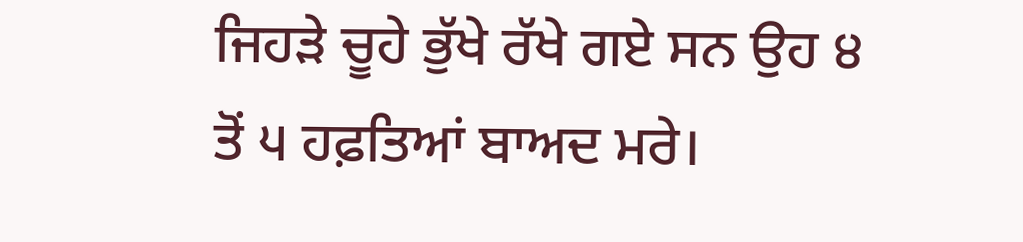ਜਿਹੜੇ ਚੂਹੇ ਭੁੱਖੇ ਰੱਖੇ ਗਏ ਸਨ ਉਹ ੪ ਤੋਂ ੫ ਹਫ਼ਤਿਆਂ ਬਾਅਦ ਮਰੇ।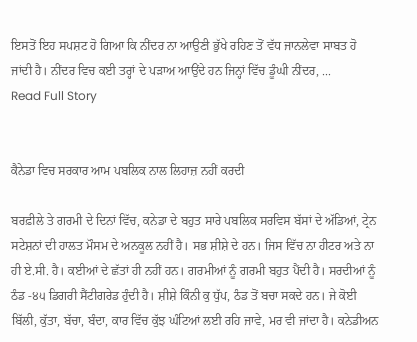ਇਸਤੋਂ ਇਹ ਸਪਸ਼ਟ ਹੋ ਗਿਆ ਕਿ ਨੀਂਦਰ ਨਾ ਆਉਣੀ ਭੁੱਖੇ ਰਹਿਣ ਤੋਂ ਵੱਧ ਜਾਨਲੇਵਾ ਸਾਬਤ ਹੋ ਜਾਂਦੀ ਹੈ। ਨੀਂਦਰ ਵਿਚ ਕਈ ਤਰ੍ਹਾਂ ਦੇ ਪੜਾਅ ਆਉਂਦੇ ਹਨ ਜਿਨ੍ਹਾਂ ਵਿੱਚ ਡੂੰਘੀ ਨੀਂਦਰ, ...
Read Full Story


ਕੈਨੇਡਾ ਵਿਚ ਸਰਕਾਰ ਆਮ ਪਬਲਿਕ ਨਾਲ ਲਿਹਾਜ਼ ਨਹੀਂ ਕਰਦੀ

ਬਰਫ਼ੀਲੇ ਤੇ ਗਰਮੀ ਦੇ ਦਿਨਾਂ ਵਿੱਚ, ਕਨੇਡਾ ਦੇ ਬਹੁਤ ਸਾਰੇ ਪਬਲਿਕ ਸਰਵਿਸ ਬੱਸਾਂ ਦੇ ਅੱਡਿਆਂ, ਟ੍ਰੇਨ ਸਟੇਸ਼ਨਾਂ ਦੀ ਹਾਲਤ ਮੌਸਮ ਦੇ ਅਨਕੂਲ ਨਹੀਂ ਹੈ। ਸਭ ਸ਼ੀਸ਼ੇ ਦੇ ਹਨ। ਜਿਸ ਵਿੱਚ ਨਾ ਹੀਟਰ ਅਤੇ ਨਾ ਹੀ ਏ.ਸੀ. ਹੈ। ਕਈਆਂ ਦੇ ਛੱਤਾਂ ਹੀ ਨਹੀਂ ਹਨ। ਗਰਮੀਆਂ ਨੂੰ ਗਰਮੀ ਬਹੁਤ ਪੈਂਦੀ ਹੈ। ਸਰਦੀਆਂ ਨੂੰ ਠੰਡ -੪੫ ਡਿਗਰੀ ਸੈਂਟੀਗਰੇਡ ਹੁੰਦੀ ਹੈ। ਸ਼ੀਸ਼ੇ ਕਿੰਨੀ ਕੁ ਧੁੱਪ, ਠੰਡ ਤੋਂ ਬਚਾ ਸਕਦੇ ਹਨ। ਜੇ ਕੋਈ ਬਿੱਲੀ, ਕੁੱਤਾ, ਬੱਚਾ, ਬੰਦਾ, ਕਾਰ ਵਿੱਚ ਕੁੱਝ ਘੰਟਿਆਂ ਲਈ ਰਹਿ ਜਾਵੇ, ਮਰ ਵੀ ਜਾਂਦਾ ਹੈ। ਕਨੇਡੀਅਨ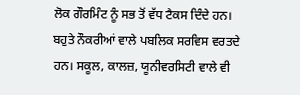ਲੋਕ ਗੌਰਮਿੰਟ ਨੂੰ ਸਭ ਤੋਂ ਵੱਧ ਟੈਕਸ ਦਿੰਦੇ ਹਨ। ਬਹੁਤੇ ਨੌਕਰੀਆਂ ਵਾਲੇ ਪਬਲਿਕ ਸਰਵਿਸ ਵਰਤਦੇ ਹਨ। ਸਕੂਲ, ਕਾਲਜ਼, ਯੂਨੀਵਰਸਿਟੀ ਵਾਲੇ ਵੀ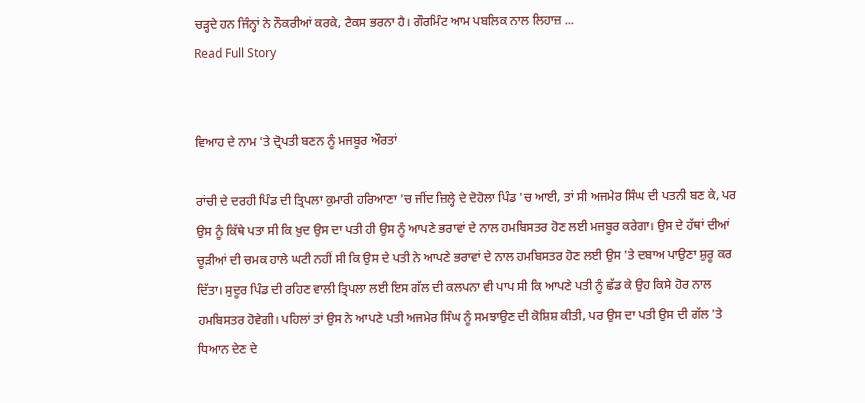ਚੜ੍ਹਦੇ ਹਨ ਜਿੰਨ੍ਹਾਂ ਨੇ ਨੌਕਰੀਆਂ ਕਰਕੇ, ਟੈਕਸ ਭਰਨਾ ਹੈ। ਗੌਰਮਿੰਟ ਆਮ ਪਬਲਿਕ ਨਾਲ ਲਿਹਾਜ਼ ...
Read Full Story


ਵਿਆਹ ਦੇ ਨਾਮ 'ਤੇ ਦ੍ਰੋਪਤੀ ਬਣਨ ਨੂੰ ਮਜਬੂਰ ਔਰਤਾਂ

ਰਾਂਚੀ ਦੇ ਦਰਹੀ ਪਿੰਡ ਦੀ ਤ੍ਰਿਪਲਾ ਕੁਮਾਰੀ ਹਰਿਆਣਾ 'ਚ ਜੀਂਦ ਜ਼ਿਲ੍ਹੇ ਦੇ ਦੋਹੋਲਾ ਪਿੰਡ 'ਚ ਆਈ, ਤਾਂ ਸੀ ਅਜਮੇਰ ਸਿੰਘ ਦੀ ਪਤਨੀ ਬਣ ਕੇ, ਪਰ ਉਸ ਨੂੰ ਕਿੱਥੇ ਪਤਾ ਸੀ ਕਿ ਖ਼ੁਦ ਉਸ ਦਾ ਪਤੀ ਹੀ ਉਸ ਨੂੰ ਆਪਣੇ ਭਰਾਵਾਂ ਦੇ ਨਾਲ ਹਮਬਿਸਤਰ ਹੋਣ ਲਈ ਮਜਬੂਰ ਕਰੇਗਾ। ਉਸ ਦੇ ਹੱਥਾਂ ਦੀਆਂ ਚੂੜੀਆਂ ਦੀ ਚਮਕ ਹਾਲੇ ਘਟੀ ਨਹੀਂ ਸੀ ਕਿ ਉਸ ਦੇ ਪਤੀ ਨੇ ਆਪਣੇ ਭਰਾਵਾਂ ਦੇ ਨਾਲ ਹਮਬਿਸਤਰ ਹੋਣ ਲਈ ਉਸ 'ਤੇ ਦਬਾਅ ਪਾਉਣਾ ਸ਼ੁਰੂ ਕਰ ਦਿੱਤਾ। ਸੁਦੂਰ ਪਿੰਡ ਦੀ ਰਹਿਣ ਵਾਲੀ ਤ੍ਰਿਪਲਾ ਲਈ ਇਸ ਗੱਲ ਦੀ ਕਲਪਨਾ ਵੀ ਪਾਪ ਸੀ ਕਿ ਆਪਣੇ ਪਤੀ ਨੂੰ ਛੱਡ ਕੇ ਉਹ ਕਿਸੇ ਹੋਰ ਨਾਲ ਹਮਬਿਸਤਰ ਹੋਵੇਗੀ। ਪਹਿਲਾਂ ਤਾਂ ਉਸ ਨੇ ਆਪਣੇ ਪਤੀ ਅਜਮੇਰ ਸਿੰਘ ਨੂੰ ਸਮਝਾਉਣ ਦੀ ਕੋਸ਼ਿਸ਼ ਕੀਤੀ, ਪਰ ਉਸ ਦਾ ਪਤੀ ਉਸ ਦੀ ਗੱਲ 'ਤੇ ਧਿਆਨ ਦੇਣ ਦੇ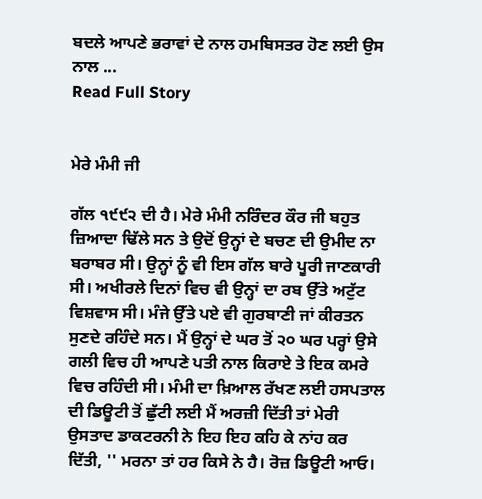ਬਦਲੇ ਆਪਣੇ ਭਰਾਵਾਂ ਦੇ ਨਾਲ ਹਮਬਿਸਤਰ ਹੋਣ ਲਈ ਉਸ ਨਾਲ ...
Read Full Story


ਮੇਰੇ ਮੰਮੀ ਜੀ

ਗੱਲ ੧੯੯੨ ਦੀ ਹੈ। ਮੇਰੇ ਮੰਮੀ ਨਰਿੰਦਰ ਕੌਰ ਜੀ ਬਹੁਤ ਜ਼ਿਆਦਾ ਢਿੱਲੇ ਸਨ ਤੇ ਉਦੋਂ ਉਨ੍ਹਾਂ ਦੇ ਬਚਣ ਦੀ ਉਮੀਦ ਨਾ ਬਰਾਬਰ ਸੀ। ਉਨ੍ਹਾਂ ਨੂੰ ਵੀ ਇਸ ਗੱਲ ਬਾਰੇ ਪੂਰੀ ਜਾਣਕਾਰੀ ਸੀ। ਅਖੀਰਲੇ ਦਿਨਾਂ ਵਿਚ ਵੀ ਉਨ੍ਹਾਂ ਦਾ ਰਬ ਉੱਤੇ ਅਟੁੱਟ ਵਿਸ਼ਵਾਸ ਸੀ। ਮੰਜੇ ਉੱਤੇ ਪਏ ਵੀ ਗੁਰਬਾਣੀ ਜਾਂ ਕੀਰਤਨ ਸੁਣਦੇ ਰਹਿੰਦੇ ਸਨ। ਮੈਂ ਉਨ੍ਹਾਂ ਦੇ ਘਰ ਤੋਂ ੨੦ ਘਰ ਪਰ੍ਹਾਂ ਉਸੇ ਗਲੀ ਵਿਚ ਹੀ ਆਪਣੇ ਪਤੀ ਨਾਲ ਕਿਰਾਏ ਤੇ ਇਕ ਕਮਰੇ ਵਿਚ ਰਹਿੰਦੀ ਸੀ। ਮੰਮੀ ਦਾ ਖ਼ਿਆਲ ਰੱਖਣ ਲਈ ਹਸਪਤਾਲ ਦੀ ਡਿਊਟੀ ਤੋਂ ਛੁੱਟੀ ਲਈ ਮੈਂ ਅਰਜ਼ੀ ਦਿੱਤੀ ਤਾਂ ਮੇਰੀ ਉਸਤਾਦ ਡਾਕਟਰਨੀ ਨੇ ਇਹ ਇਹ ਕਹਿ ਕੇ ਨਾਂਹ ਕਰ ਦਿੱਤੀ, '' ਮਰਨਾ ਤਾਂ ਹਰ ਕਿਸੇ ਨੇ ਹੈ। ਰੋਜ਼ ਡਿਊਟੀ ਆਓ।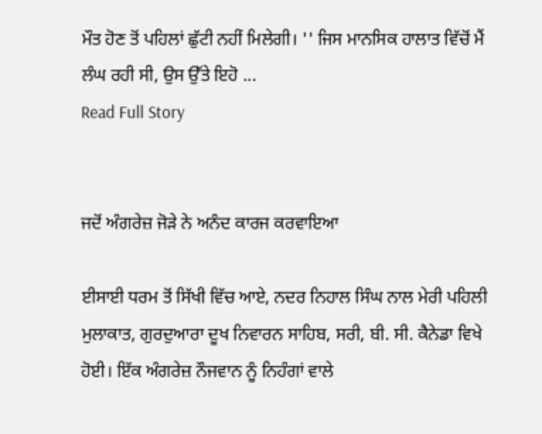ਮੌਤ ਹੋਣ ਤੋਂ ਪਹਿਲਾਂ ਛੁੱਟੀ ਨਹੀਂ ਮਿਲੇਗੀ। '' ਜਿਸ ਮਾਨਸਿਕ ਹਾਲਾਤ ਵਿੱਚੋਂ ਮੈਂ ਲੰਘ ਰਹੀ ਸੀ, ਉਸ ਉੱਤੇ ਇਹੋ ...
Read Full Story


ਜਦੋਂ ਅੰਗਰੇਜ਼ ਜੋੜੇ ਨੇ ਅਨੰਦ ਕਾਰਜ ਕਰਵਾਇਆ

ਈਸਾਈ ਧਰਮ ਤੋਂ ਸਿੱਖੀ ਵਿੱਚ ਆਏ, ਨਦਰ ਨਿਹਾਲ ਸਿੰਘ ਨਾਲ ਮੇਰੀ ਪਹਿਲੀ ਮੁਲਾਕਾਤ, ਗੁਰਦੁਆਰਾ ਦੂਖ ਨਿਵਾਰਨ ਸਾਹਿਬ, ਸਰੀ, ਬੀ. ਸੀ. ਕੈਨੇਡਾ ਵਿਖੇ ਹੋਈ। ਇੱਕ ਅੰਗਰੇਜ਼ ਨੌਜਵਾਨ ਨੂੰ ਨਿਹੰਗਾਂ ਵਾਲੇ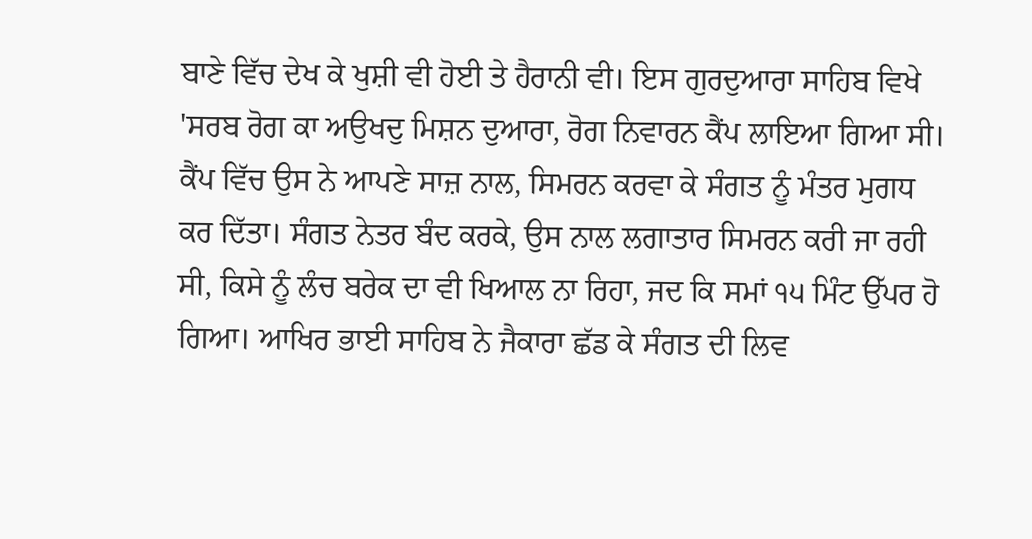ਬਾਣੇ ਵਿੱਚ ਦੇਖ ਕੇ ਖੁਸ਼ੀ ਵੀ ਹੋਈ ਤੇ ਹੈਰਾਨੀ ਵੀ। ਇਸ ਗੁਰਦੁਆਰਾ ਸਾਹਿਬ ਵਿਖੇ 'ਸਰਬ ਰੋਗ ਕਾ ਅਉਖਦੁ ਮਿਸ਼ਨ ਦੁਆਰਾ, ਰੋਗ ਨਿਵਾਰਨ ਕੈਂਪ ਲਾਇਆ ਗਿਆ ਸੀ। ਕੈਂਪ ਵਿੱਚ ਉਸ ਨੇ ਆਪਣੇ ਸਾਜ਼ ਨਾਲ, ਸਿਮਰਨ ਕਰਵਾ ਕੇ ਸੰਗਤ ਨੂੰ ਮੰਤਰ ਮੁਗਧ ਕਰ ਦਿੱਤਾ। ਸੰਗਤ ਨੇਤਰ ਬੰਦ ਕਰਕੇ, ਉਸ ਨਾਲ ਲਗਾਤਾਰ ਸਿਮਰਨ ਕਰੀ ਜਾ ਰਹੀ ਸੀ, ਕਿਸੇ ਨੂੰ ਲੰਚ ਬਰੇਕ ਦਾ ਵੀ ਖਿਆਲ ਨਾ ਰਿਹਾ, ਜਦ ਕਿ ਸਮਾਂ ੧੫ ਮਿੰਟ ਉੱਪਰ ਹੋ ਗਿਆ। ਆਖਿਰ ਭਾਈ ਸਾਹਿਬ ਨੇ ਜੈਕਾਰਾ ਛੱਡ ਕੇ ਸੰਗਤ ਦੀ ਲਿਵ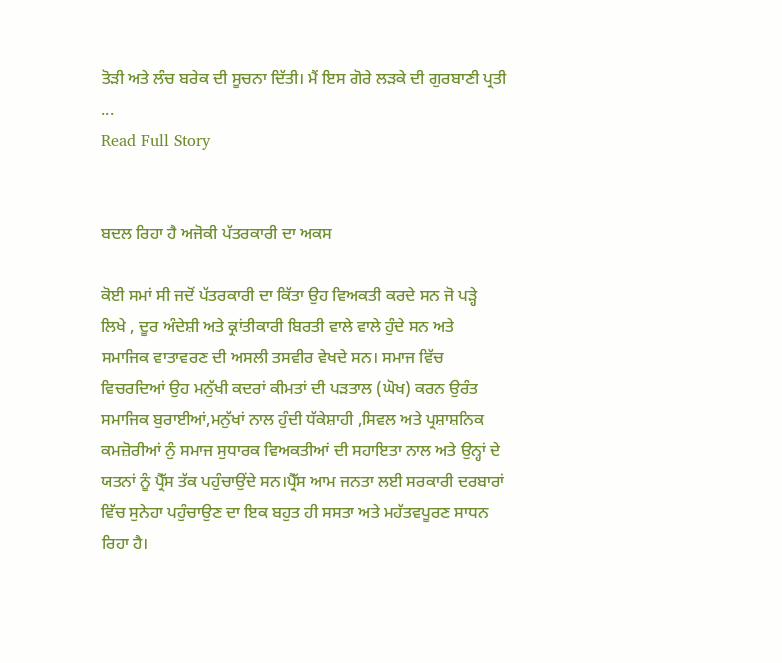ਤੋੜੀ ਅਤੇ ਲੰਚ ਬਰੇਕ ਦੀ ਸੂਚਨਾ ਦਿੱਤੀ। ਮੈਂ ਇਸ ਗੋਰੇ ਲੜਕੇ ਦੀ ਗੁਰਬਾਣੀ ਪ੍ਰਤੀ ...
Read Full Story


ਬਦਲ ਰਿਹਾ ਹੈ ਅਜੋਕੀ ਪੱਤਰਕਾਰੀ ਦਾ ਅਕਸ

ਕੋਈ ਸਮਾਂ ਸੀ ਜਦੋਂ ਪੱਤਰਕਾਰੀ ਦਾ ਕਿੱਤਾ ਉਹ ਵਿਅਕਤੀ ਕਰਦੇ ਸਨ ਜੋ ਪੜ੍ਹੇ ਲਿਖੇ , ਦੂਰ ਅੰਦੇਸ਼ੀ ਅਤੇ ਕ੍ਰਾਂਤੀਕਾਰੀ ਬਿਰਤੀ ਵਾਲੇ ਵਾਲੇ ਹੁੰਦੇ ਸਨ ਅਤੇ ਸਮਾਜਿਕ ਵਾਤਾਵਰਣ ਦੀ ਅਸਲੀ ਤਸਵੀਰ ਵੇਖਦੇ ਸਨ। ਸਮਾਜ ਵਿੱਚ ਵਿਚਰਦਿਆਂ ਉਹ ਮਨੁੱਖੀ ਕਦਰਾਂ ਕੀਮਤਾਂ ਦੀ ਪੜਤਾਲ (ਘੋਖ) ਕਰਨ ਉਰੰਤ ਸਮਾਜਿਕ ਬੁਰਾਈਆਂ,ਮਨੁੱਖਾਂ ਨਾਲ ਹੁੰਦੀ ਧੱਕੇਸ਼ਾਹੀ ,ਸਿਵਲ ਅਤੇ ਪ੍ਰਸ਼ਾਸ਼ਨਿਕ ਕਮਜ਼ੋਰੀਆਂ ਨੁੰ ਸਮਾਜ ਸੁਧਾਰਕ ਵਿਅਕਤੀਆਂ ਦੀ ਸਹਾਇਤਾ ਨਾਲ ਅਤੇ ਉਨ੍ਹਾਂ ਦੇ ਯਤਨਾਂ ਨੂੰ ਪ੍ਰੈੱਸ ਤੱਕ ਪਹੁੰਚਾਉਂਦੇ ਸਨ।ਪ੍ਰੈੱਸ ਆਮ ਜਨਤਾ ਲਈ ਸਰਕਾਰੀ ਦਰਬਾਰਾਂ ਵਿੱਚ ਸੁਨੇਹਾ ਪਹੁੰਚਾਉਣ ਦਾ ਇਕ ਬਹੁਤ ਹੀ ਸਸਤਾ ਅਤੇ ਮਹੱਤਵਪੂਰਣ ਸਾਧਨ ਰਿਹਾ ਹੈ।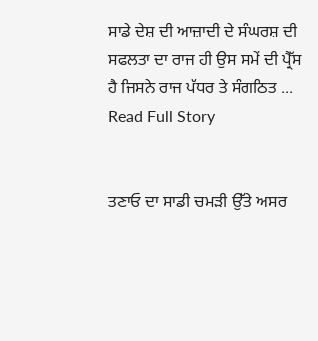ਸਾਡੇ ਦੇਸ਼ ਦੀ ਆਜ਼ਾਦੀ ਦੇ ਸੰਘਰਸ਼ ਦੀ ਸਫਲਤਾ ਦਾ ਰਾਜ ਹੀ ਉਸ ਸਮੇਂ ਦੀ ਪ੍ਰੈੱਸ ਹੈ ਜਿਸਨੇ ਰਾਜ ਪੱਧਰ ਤੇ ਸੰਗਠਿਤ ...
Read Full Story


ਤਣਾਓ ਦਾ ਸਾਡੀ ਚਮੜੀ ਉੱਤੇ ਅਸਰ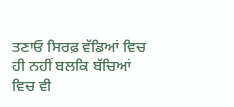ਤਣਾਓ ਸਿਰਫ਼ ਵੱਡਿਆਂ ਵਿਚ ਹੀ ਨਹੀਂ ਬਲਕਿ ਬੱਚਿਆਂ ਵਿਚ ਵੀ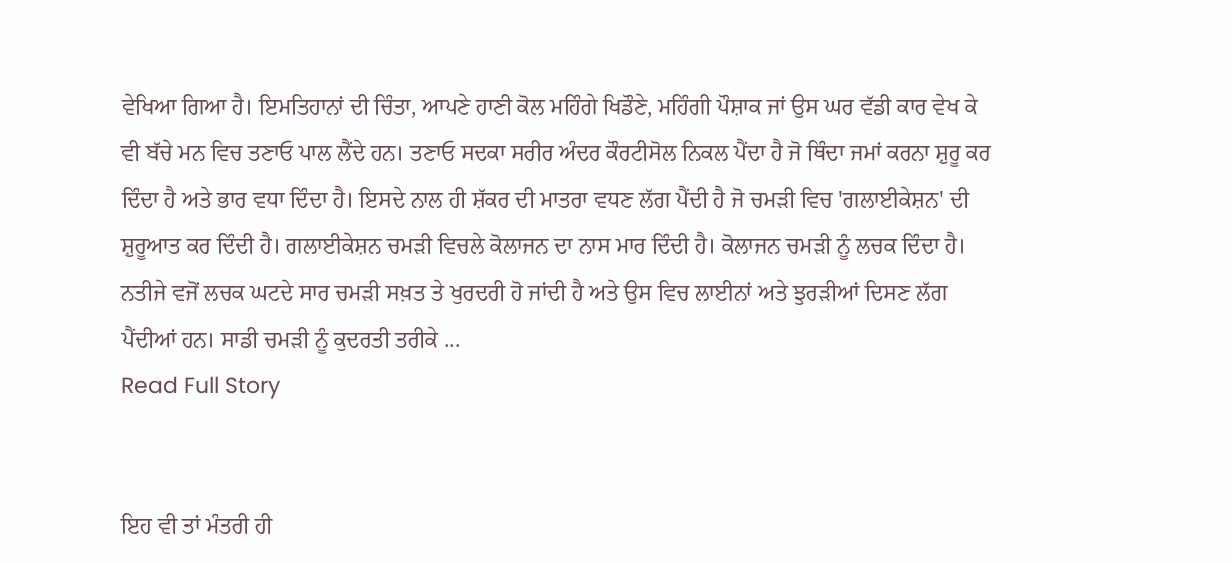ਵੇਖਿਆ ਗਿਆ ਹੈ। ਇਮਤਿਹਾਨਾਂ ਦੀ ਚਿੰਤਾ, ਆਪਣੇ ਹਾਣੀ ਕੋਲ ਮਹਿੰਗੇ ਖਿਡੌਣੇ, ਮਹਿੰਗੀ ਪੌਸ਼ਾਕ ਜਾਂ ਉਸ ਘਰ ਵੱਡੀ ਕਾਰ ਵੇਖ ਕੇ ਵੀ ਬੱਚੇ ਮਨ ਵਿਚ ਤਣਾਓ ਪਾਲ ਲੈਂਦੇ ਹਨ। ਤਣਾਓ ਸਦਕਾ ਸਰੀਰ ਅੰਦਰ ਕੌਰਟੀਸੋਲ ਨਿਕਲ ਪੈਂਦਾ ਹੈ ਜੋ ਥਿੰਦਾ ਜਮਾਂ ਕਰਨਾ ਸ਼ੁਰੂ ਕਰ ਦਿੰਦਾ ਹੈ ਅਤੇ ਭਾਰ ਵਧਾ ਦਿੰਦਾ ਹੈ। ਇਸਦੇ ਨਾਲ ਹੀ ਸ਼ੱਕਰ ਦੀ ਮਾਤਰਾ ਵਧਣ ਲੱਗ ਪੈਂਦੀ ਹੈ ਜੋ ਚਮੜੀ ਵਿਚ 'ਗਲਾਈਕੇਸ਼ਨ' ਦੀ ਸ਼ੁਰੂਆਤ ਕਰ ਦਿੰਦੀ ਹੈ। ਗਲਾਈਕੇਸ਼ਨ ਚਮੜੀ ਵਿਚਲੇ ਕੋਲਾਜਨ ਦਾ ਨਾਸ ਮਾਰ ਦਿੰਦੀ ਹੈ। ਕੋਲਾਜਨ ਚਮੜੀ ਨੂੰ ਲਚਕ ਦਿੰਦਾ ਹੈ। ਨਤੀਜੇ ਵਜੋਂ ਲਚਕ ਘਟਦੇ ਸਾਰ ਚਮੜੀ ਸਖ਼ਤ ਤੇ ਖੁਰਦਰੀ ਹੋ ਜਾਂਦੀ ਹੈ ਅਤੇ ਉਸ ਵਿਚ ਲਾਈਨਾਂ ਅਤੇ ਝੁਰੜੀਆਂ ਦਿਸਣ ਲੱਗ ਪੈਂਦੀਆਂ ਹਨ। ਸਾਡੀ ਚਮੜੀ ਨੂੰ ਕੁਦਰਤੀ ਤਰੀਕੇ ...
Read Full Story


ਇਹ ਵੀ ਤਾਂ ਮੰਤਰੀ ਹੀ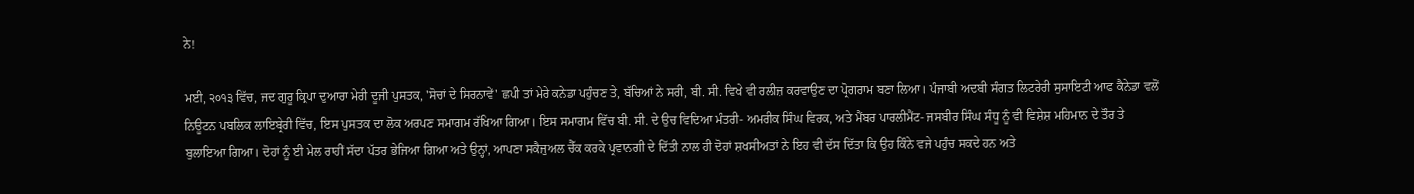ਨੇ!

ਮਈ, ੨੦੧੩ ਵਿੱਚ, ਜਦ ਗੁਰੂ ਕ੍ਰਿਪਾ ਦੁਆਰਾ ਮੇਰੀ ਦੂਜੀ ਪੁਸਤਕ, 'ਸੋਚਾਂ ਦੇ ਸਿਰਨਾਵੇਂ' ਛਪੀ ਤਾਂ ਮੇਰੇ ਕਨੇਡਾ ਪਹੁੰਚਣ ਤੇ, ਬੱਚਿਆਂ ਨੇ ਸਰੀ, ਬੀ. ਸੀ. ਵਿਖੇ ਵੀ ਰਲੀਜ਼ ਕਰਵਾਉਣ ਦਾ ਪ੍ਰੋਗਰਾਮ ਬਣਾ ਲਿਆ। ਪੰਜਾਬੀ ਅਦਬੀ ਸੰਗਤ ਲਿਟਰੇਰੀ ਸੁਸਾਇਟੀ ਆਫ ਕੈਨੇਡਾ ਵਲੋਂ ਨਿਊਟਨ ਪਬਲਿਕ ਲਾਇਬ੍ਰੇਰੀ ਵਿੱਚ, ਇਸ ਪੁਸਤਕ ਦਾ ਲੋਕ ਅਰਪਣ ਸਮਾਗਮ ਰੱਖਿਆ ਗਿਆ। ਇਸ ਸਮਾਗਮ ਵਿੱਚ ਬੀ. ਸੀ. ਦੇ ਉਚ ਵਿਦਿਆ ਮੰਤਰੀ- ਅਮਰੀਕ ਸਿੰਘ ਵਿਰਕ, ਅਤੇ ਮੈਂਬਰ ਪਾਰਲੀਮੈਂਟ- ਜਸਬੀਰ ਸਿੰਘ ਸੰਧੂ ਨੂੰ ਵੀ ਵਿਸ਼ੇਸ਼ ਮਹਿਮਾਨ ਦੇ ਤੌਰ ਤੇ ਬੁਲਾਇਆ ਗਿਆ। ਦੋਹਾਂ ਨੂੰ ਈ ਮੇਲ ਰਾਹੀਂ ਸੱਦਾ ਪੱਤਰ ਭੇਜਿਆ ਗਿਆ ਅਤੇ ਉਨ੍ਹਾਂ, ਆਪਣਾ ਸਕੈਜੁਅਲ ਚੈੱਕ ਕਰਕੇ ਪ੍ਰਵਾਨਗੀ ਦੇ ਦਿੱਤੀ ਨਾਲ ਹੀ ਦੋਹਾਂ ਸ਼ਖਸੀਅਤਾਂ ਨੇ ਇਹ ਵੀ ਦੱਸ ਦਿੱਤਾ ਕਿ ਉਹ ਕਿੰਨੇ ਵਜੇ ਪਹੁੰਚ ਸਕਦੇ ਹਨ ਅਤੇ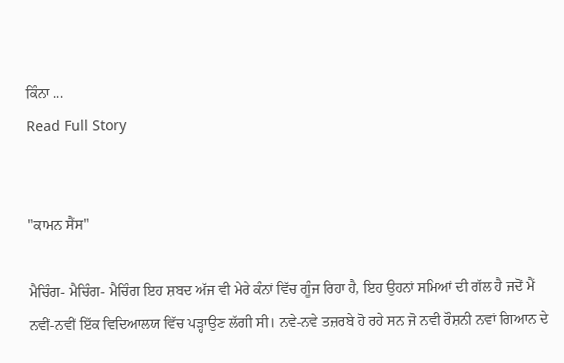ਕਿੰਨਾ ...
Read Full Story


"ਕਾਮਨ ਸੈਂਸ"

ਮੈਚਿੰਗ- ਮੈਚਿੰਗ- ਮੈਚਿੰਗ ਇਹ ਸ਼ਬਦ ਅੱਜ ਵੀ ਮੇਰੇ ਕੰਨਾਂ ਵਿੱਚ ਗੂੰਜ ਰਿਹਾ ਹੈ, ਇਹ ਉਹਨਾਂ ਸਮਿਆਂ ਦੀ ਗੱਲ ਹੈ ਜਦੋਂ ਮੈਂ ਨਵੀਂ-ਨਵੀਂ ਇੱਕ ਵਿਦਿਆਲਯ ਵਿੱਚ ਪੜ੍ਹਾਉਣ ਲੱਗੀ ਸੀ। ਨਵੇ-ਨਵੇ ਤਜ਼ਰਬੇ ਹੋ ਰਹੇ ਸਨ ਜੋ ਨਵੀ ਰੌਸ਼ਨੀ ਨਵਾਂ ਗਿਆਨ ਦੇ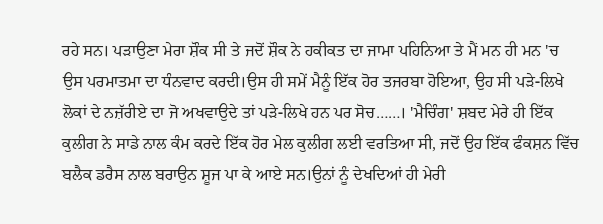ਰਹੇ ਸਨ। ਪੜਾਉਣਾ ਮੇਰਾ ਸ਼ੌਕ ਸੀ ਤੇ ਜਦੋਂ ਸ਼ੌਕ ਨੇ ਹਕੀਕਤ ਦਾ ਜਾਮਾ ਪਹਿਨਿਆ ਤੇ ਮੈਂ ਮਨ ਹੀ ਮਨ 'ਚ ਉਸ ਪਰਮਾਤਮਾ ਦਾ ਧੰਨਵਾਦ ਕਰਦੀ।ਉਸ ਹੀ ਸਮੇਂ ਮੈਨੂੰ ਇੱਕ ਹੋਰ ਤਜਰਬਾ ਹੋਇਆ, ਉਹ ਸੀ ਪੜੇ-ਲਿਖੇ ਲੋਕਾਂ ਦੇ ਨਜ਼ੱਰੀਏ ਦਾ ਜੋ ਅਖਵਾਉਦੇ ਤਾਂ ਪੜੇ-ਲਿਖੇ ਹਨ ਪਰ ਸੋਚ……। 'ਮੈਚਿੰਗ' ਸ਼ਬਦ ਮੇਰੇ ਹੀ ਇੱਕ ਕੁਲੀਗ ਨੇ ਸਾਡੇ ਨਾਲ ਕੰਮ ਕਰਦੇ ਇੱਕ ਹੋਰ ਮੇਲ ਕੁਲੀਗ ਲਈ ਵਰਤਿਆ ਸੀ, ਜਦੋਂ ਉਹ ਇੱਕ ਫੰਕਸ਼ਨ ਵਿੱਚ ਬਲੈਕ ਡਰੈਸ ਨਾਲ ਬਰਾਉਨ ਸ਼ੂਜ ਪਾ ਕੇ ਆਏ ਸਨ।ਉਨਾਂ ਨੂੰ ਦੇਖਦਿਆਂ ਹੀ ਮੇਰੀ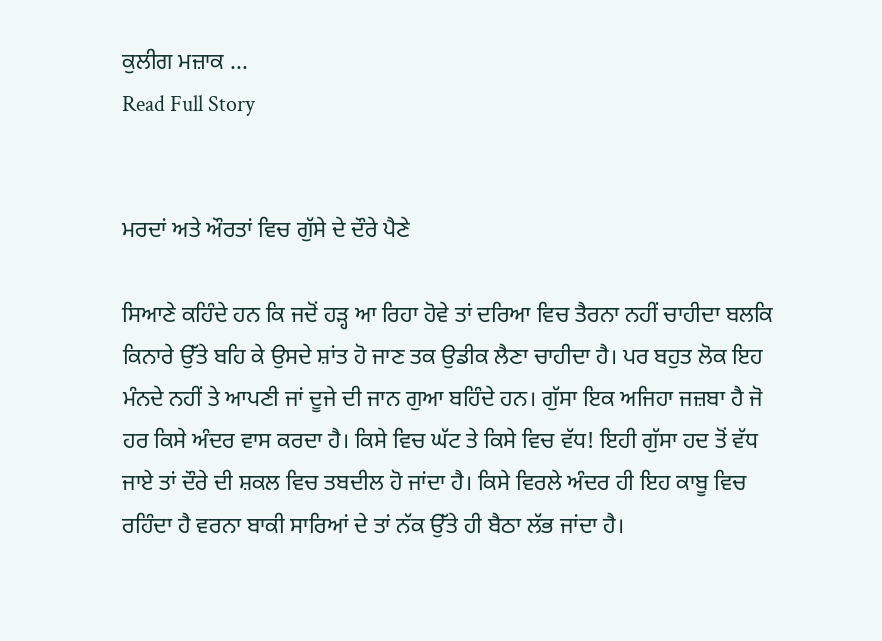ਕੁਲੀਗ ਮਜ਼ਾਕ ...
Read Full Story


ਮਰਦਾਂ ਅਤੇ ਔਰਤਾਂ ਵਿਚ ਗੁੱਸੇ ਦੇ ਦੌਰੇ ਪੈਣੇ

ਸਿਆਣੇ ਕਹਿੰਦੇ ਹਨ ਕਿ ਜਦੋਂ ਹੜ੍ਹ ਆ ਰਿਹਾ ਹੋਵੇ ਤਾਂ ਦਰਿਆ ਵਿਚ ਤੈਰਨਾ ਨਹੀਂ ਚਾਹੀਦਾ ਬਲਕਿ ਕਿਨਾਰੇ ਉੱਤੇ ਬਹਿ ਕੇ ਉਸਦੇ ਸ਼ਾਂਤ ਹੋ ਜਾਣ ਤਕ ਉਡੀਕ ਲੈਣਾ ਚਾਹੀਦਾ ਹੈ। ਪਰ ਬਹੁਤ ਲੋਕ ਇਹ ਮੰਨਦੇ ਨਹੀਂ ਤੇ ਆਪਣੀ ਜਾਂ ਦੂਜੇ ਦੀ ਜਾਨ ਗੁਆ ਬਹਿੰਦੇ ਹਨ। ਗੁੱਸਾ ਇਕ ਅਜਿਹਾ ਜਜ਼ਬਾ ਹੈ ਜੋ ਹਰ ਕਿਸੇ ਅੰਦਰ ਵਾਸ ਕਰਦਾ ਹੈ। ਕਿਸੇ ਵਿਚ ਘੱਟ ਤੇ ਕਿਸੇ ਵਿਚ ਵੱਧ! ਇਹੀ ਗੁੱਸਾ ਹਦ ਤੋਂ ਵੱਧ ਜਾਏ ਤਾਂ ਦੌਰੇ ਦੀ ਸ਼ਕਲ ਵਿਚ ਤਬਦੀਲ ਹੋ ਜਾਂਦਾ ਹੈ। ਕਿਸੇ ਵਿਰਲੇ ਅੰਦਰ ਹੀ ਇਹ ਕਾਬੂ ਵਿਚ ਰਹਿੰਦਾ ਹੈ ਵਰਨਾ ਬਾਕੀ ਸਾਰਿਆਂ ਦੇ ਤਾਂ ਨੱਕ ਉੱਤੇ ਹੀ ਬੈਠਾ ਲੱਭ ਜਾਂਦਾ ਹੈ।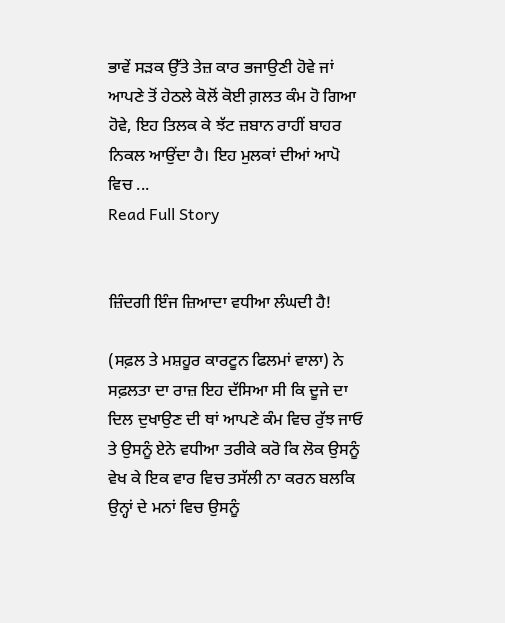ਭਾਵੇਂ ਸੜਕ ਉੱਤੇ ਤੇਜ਼ ਕਾਰ ਭਜਾਉਣੀ ਹੋਵੇ ਜਾਂ ਆਪਣੇ ਤੋਂ ਹੇਠਲੇ ਕੋਲੋਂ ਕੋਈ ਗ਼ਲਤ ਕੰਮ ਹੋ ਗਿਆ ਹੋਵੇ, ਇਹ ਤਿਲਕ ਕੇ ਝੱਟ ਜ਼ਬਾਨ ਰਾਹੀਂ ਬਾਹਰ ਨਿਕਲ ਆਉਂਦਾ ਹੈ। ਇਹ ਮੁਲਕਾਂ ਦੀਆਂ ਆਪੋ ਵਿਚ ...
Read Full Story


ਜ਼ਿੰਦਗੀ ਇੰਜ ਜ਼ਿਆਦਾ ਵਧੀਆ ਲੰਘਦੀ ਹੈ!

(ਸਫ਼ਲ ਤੇ ਮਸ਼ਹੂਰ ਕਾਰਟੂਨ ਫਿਲਮਾਂ ਵਾਲਾ) ਨੇ ਸਫ਼ਲਤਾ ਦਾ ਰਾਜ਼ ਇਹ ਦੱਸਿਆ ਸੀ ਕਿ ਦੂਜੇ ਦਾ ਦਿਲ ਦੁਖਾਉਣ ਦੀ ਥਾਂ ਆਪਣੇ ਕੰਮ ਵਿਚ ਰੁੱਝ ਜਾਓ ਤੇ ਉਸਨੂੰ ਏਨੇ ਵਧੀਆ ਤਰੀਕੇ ਕਰੋ ਕਿ ਲੋਕ ਉਸਨੂੰ ਵੇਖ ਕੇ ਇਕ ਵਾਰ ਵਿਚ ਤਸੱਲੀ ਨਾ ਕਰਨ ਬਲਕਿ ਉਨ੍ਹਾਂ ਦੇ ਮਨਾਂ ਵਿਚ ਉਸਨੂੰ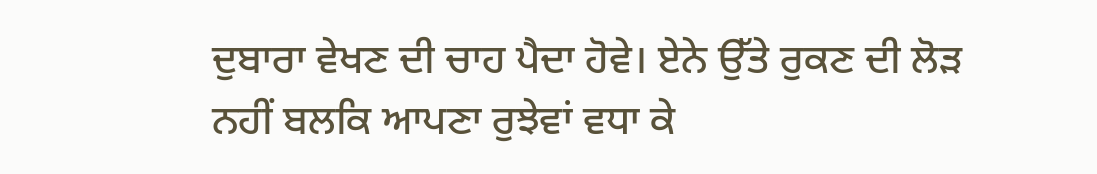ਦੁਬਾਰਾ ਵੇਖਣ ਦੀ ਚਾਹ ਪੈਦਾ ਹੋਵੇ। ਏਨੇ ਉੱਤੇ ਰੁਕਣ ਦੀ ਲੋੜ ਨਹੀਂ ਬਲਕਿ ਆਪਣਾ ਰੁਝੇਵਾਂ ਵਧਾ ਕੇ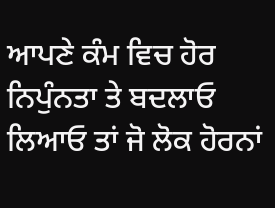ਆਪਣੇ ਕੰਮ ਵਿਚ ਹੋਰ ਨਿਪੁੰਨਤਾ ਤੇ ਬਦਲਾਓ ਲਿਆਓ ਤਾਂ ਜੋ ਲੋਕ ਹੋਰਨਾਂ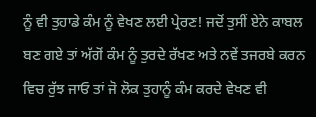ਨੂੰ ਵੀ ਤੁਹਾਡੇ ਕੰਮ ਨੂੰ ਵੇਖਣ ਲਈ ਪ੍ਰੇਰਣ! ਜਦੋਂ ਤੁਸੀਂ ਏਨੇ ਕਾਬਲ ਬਣ ਗਏ ਤਾਂ ਅੱਗੋਂ ਕੰਮ ਨੂੰ ਤੁਰਦੇ ਰੱਖਣ ਅਤੇ ਨਵੇਂ ਤਜਰਬੇ ਕਰਨ ਵਿਚ ਰੁੱਝ ਜਾਓ ਤਾਂ ਜੋ ਲੋਕ ਤੁਹਾਨੂੰ ਕੰਮ ਕਰਦੇ ਵੇਖਣ ਵੀ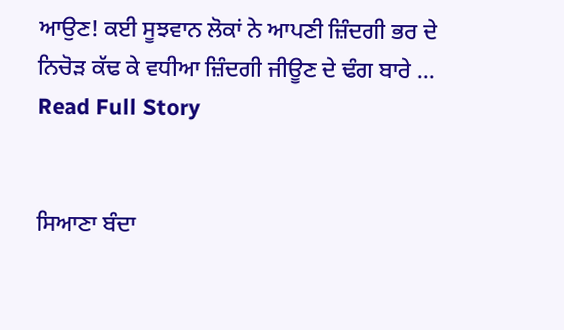ਆਉਣ! ਕਈ ਸੂਝਵਾਨ ਲੋਕਾਂ ਨੇ ਆਪਣੀ ਜ਼ਿੰਦਗੀ ਭਰ ਦੇ ਨਿਚੋੜ ਕੱਢ ਕੇ ਵਧੀਆ ਜ਼ਿੰਦਗੀ ਜੀਊਣ ਦੇ ਢੰਗ ਬਾਰੇ ...
Read Full Story


ਸਿਆਣਾ ਬੰਦਾ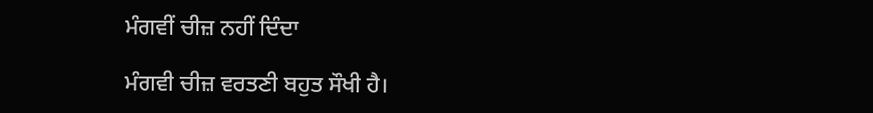ਮੰਗਵੀਂ ਚੀਜ਼ ਨਹੀਂ ਦਿੰਦਾ

ਮੰਗਵੀ ਚੀਜ਼ ਵਰਤਣੀ ਬਹੁਤ ਸੌਖੀ ਹੈ।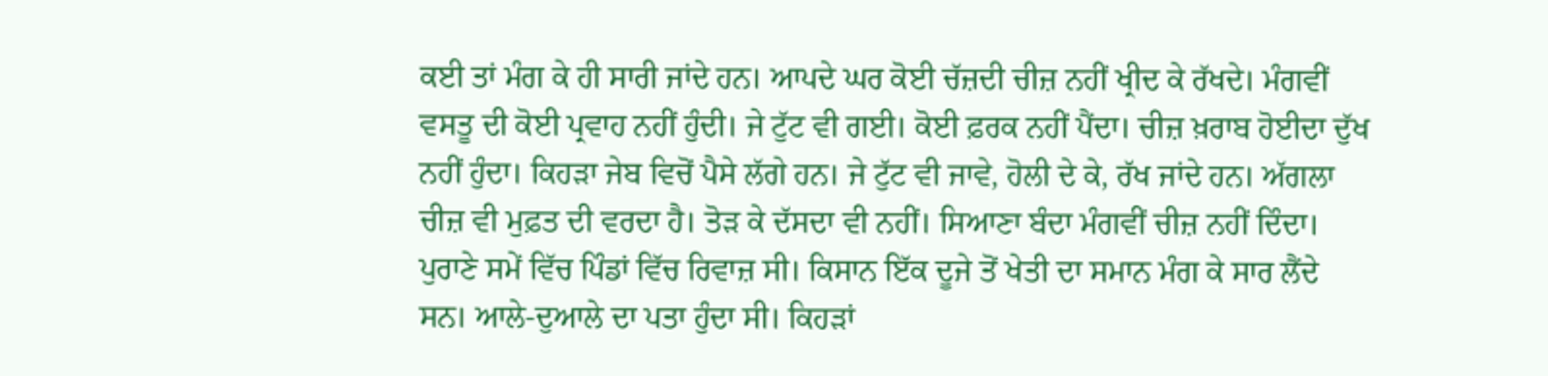ਕਈ ਤਾਂ ਮੰਗ ਕੇ ਹੀ ਸਾਰੀ ਜਾਂਦੇ ਹਨ। ਆਪਦੇ ਘਰ ਕੋਈ ਚੱਜ਼ਦੀ ਚੀਜ਼ ਨਹੀਂ ਖ੍ਰੀਦ ਕੇ ਰੱਖਦੇ। ਮੰਗਵੀਂ ਵਸਤੂ ਦੀ ਕੋਈ ਪ੍ਰਵਾਹ ਨਹੀਂ ਹੁੰਦੀ। ਜੇ ਟੁੱਟ ਵੀ ਗਈ। ਕੋਈ ਫ਼ਰਕ ਨਹੀਂ ਪੈਂਦਾ। ਚੀਜ਼ ਖ਼ਰਾਬ ਹੋਈਦਾ ਦੁੱਖ ਨਹੀਂ ਹੁੰਦਾ। ਕਿਹੜਾ ਜੇਬ ਵਿਚੋਂ ਪੈਸੇ ਲੱਗੇ ਹਨ। ਜੇ ਟੁੱਟ ਵੀ ਜਾਵੇ, ਹੋਲੀ ਦੇ ਕੇ, ਰੱਖ ਜਾਂਦੇ ਹਨ। ਅੱਗਲਾ ਚੀਜ਼ ਵੀ ਮੁਫ਼ਤ ਦੀ ਵਰਦਾ ਹੈ। ਤੋੜ ਕੇ ਦੱਸਦਾ ਵੀ ਨਹੀਂ। ਸਿਆਣਾ ਬੰਦਾ ਮੰਗਵੀਂ ਚੀਜ਼ ਨਹੀਂ ਦਿੰਦਾ। ਪੁਰਾਣੇ ਸਮੇਂ ਵਿੱਚ ਪਿੰਡਾਂ ਵਿੱਚ ਰਿਵਾਜ਼ ਸੀ। ਕਿਸਾਨ ਇੱਕ ਦੂਜੇ ਤੋਂ ਖੇਤੀ ਦਾ ਸਮਾਨ ਮੰਗ ਕੇ ਸਾਰ ਲੈਂਦੇ ਸਨ। ਆਲੇ-ਦੁਆਲੇ ਦਾ ਪਤਾ ਹੁੰਦਾ ਸੀ। ਕਿਹੜਾਂ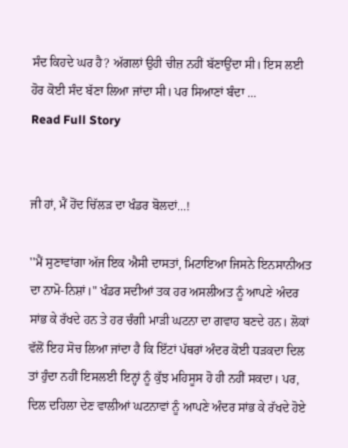ਸੰਦ ਕਿਹਦੇ ਘਰ ਹੈ? ਅੱਗਲਾਂ ਉਹੀ ਚੀਜ਼ ਨਹੀਂ ਬੱਣਾਉਂਦਾ ਸੀ। ਇਸ ਲਈ ਹੋਰ ਕੋਈ ਸੰਦ ਬੱਣਾ ਲਿਆ ਜਾਂਦਾ ਸੀ। ਪਰ ਸਿਆਣਾਂ ਬੰਦਾ ...
Read Full Story


ਜੀ ਹਾਂ, ਮੈਂ ਹੋਂਦ ਚਿੱਲੜ ਦਾ ਖੰਡਰ ਬੋਲਦਾਂ...!

''ਮੈਂ ਸੁਣਾਵਾਂਗਾ ਅੱਜ ਇਕ ਐਸੀ ਦਾਸਤਾਂ, ਮਿਟਾਇਆ ਜਿਸਨੇ ਇਨਸਾਨੀਅਤ ਦਾ ਨਾਮੋ-ਨਿਸ਼ਾਂ।" ਖੰਡਰ ਸਦੀਆਂ ਤਕ ਹਰ ਅਸਲੀਅਤ ਨੂੰ ਆਪਣੇ ਅੰਦਰ ਸਾਂਭ ਕੇ ਰੱਖਦੇ ਹਨ ਤੇ ਹਰ ਚੰਗੀ ਮਾੜੀ ਘਟਨਾ ਦਾ ਗਵਾਹ ਬਣਦੇ ਹਨ। ਲੋਕਾਂ ਵੱਲੋਂ ਇਹ ਸੋਚ ਲਿਆ ਜਾਂਦਾ ਹੈ ਕਿ ਇੱਟਾਂ ਪੱਥਰਾਂ ਅੰਦਰ ਕੋਈ ਧੜਕਦਾ ਦਿਲ ਤਾਂ ਹੁੰਦਾ ਨਹੀਂ ਇਸਲਈ ਇਨ੍ਹਾਂ ਨੂੰ ਕੁੱਝ ਮਹਿਸੂਸ ਹੋ ਹੀ ਨਹੀਂ ਸਕਦਾ। ਪਰ, ਦਿਲ ਦਹਿਲਾ ਦੇਣ ਵਾਲੀਆਂ ਘਟਨਾਵਾਂ ਨੂੰ ਆਪਣੇ ਅੰਦਰ ਸਾਂਭ ਕੇ ਰੱਖਦੇ ਹੋਏ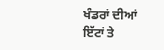ਖੰਡਰਾਂ ਦੀਆਂ ਇੱਟਾਂ ਤੇ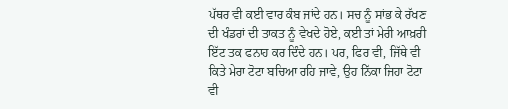ਪੱਥਰ ਵੀ ਕਈ ਵਾਰ ਕੰਬ ਜਾਂਦੇ ਹਨ। ਸਚ ਨੂੰ ਸਾਂਭ ਕੇ ਰੱਖਣ ਦੀ ਖੰਡਰਾਂ ਦੀ ਤਾਕਤ ਨੂੰ ਵੇਖਦੇ ਹੋਏ, ਕਈ ਤਾਂ ਮੇਰੀ ਆਖ਼ਰੀ ਇੱਟ ਤਕ ਫਨਾਹ ਕਰ ਦਿੰਦੇ ਹਨ। ਪਰ, ਫਿਰ ਵੀ, ਜਿੱਥੇ ਵੀ ਕਿਤੇ ਮੇਰਾ ਟੋਟਾ ਬਚਿਆ ਰਹਿ ਜਾਵੇ, ਉਹ ਨਿੱਕਾ ਜਿਹਾ ਟੋਟਾ ਵੀ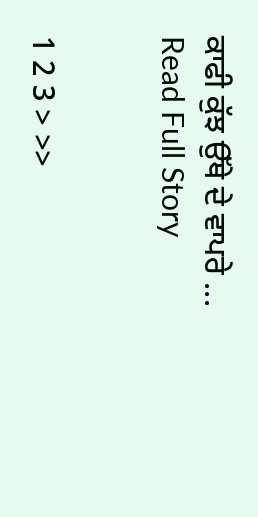ਕਾਫੀ ਕੁੱਝ ਉੱਥੇ ਦੇ ਵਾਪਰੇ ...
Read Full Story


1 2 3 > >>